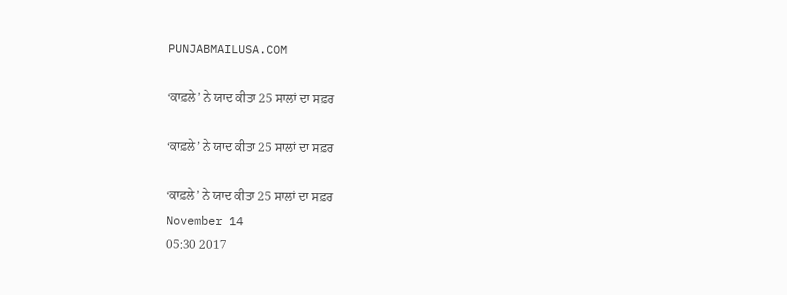PUNJABMAILUSA.COM

‘ਕਾਫ਼ਲੇ’ ਨੇ ਯਾਦ ਕੀਤਾ 25 ਸਾਲਾਂ ਦਾ ਸਫ਼ਰ

‘ਕਾਫ਼ਲੇ’ ਨੇ ਯਾਦ ਕੀਤਾ 25 ਸਾਲਾਂ ਦਾ ਸਫ਼ਰ

‘ਕਾਫ਼ਲੇ’ ਨੇ ਯਾਦ ਕੀਤਾ 25 ਸਾਲਾਂ ਦਾ ਸਫ਼ਰ
November 14
05:30 2017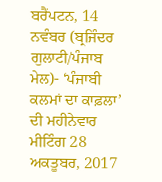ਬਰੈਂਪਟਨ, 14 ਨਵੰਬਰ (ਬ੍ਰਜਿੰਦਰ ਗੁਲਾਟੀ/ਪੰਜਾਬ ਮੇਲ)- ‘ਪੰਜਾਬੀ ਕਲਮਾਂ ਦਾ ਕਾਫ਼ਲਾ’ ਦੀ ਮਹੀਨੇਵਾਰ ਮੀਟਿੰਗ 28 ਅਕਤੂਬਰ, 2017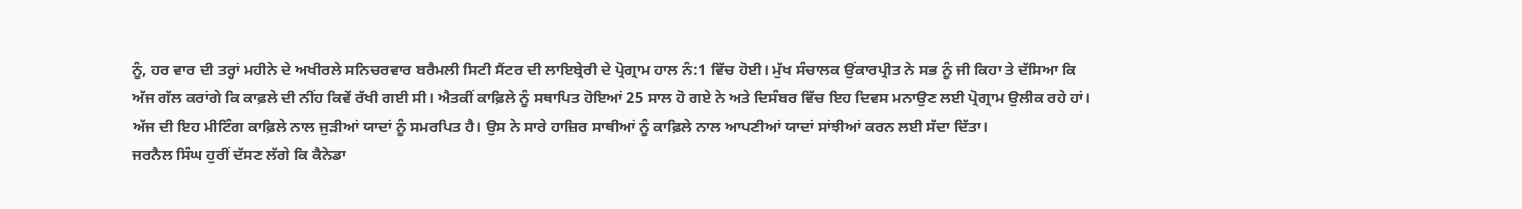ਨੂੰ, ਹਰ ਵਾਰ ਦੀ ਤਰ੍ਹਾਂ ਮਹੀਨੇ ਦੇ ਅਖੀਰਲੇ ਸਨਿਚਰਵਾਰ ਬਰੈਮਲੀ ਸਿਟੀ ਸੈਂਟਰ ਦੀ ਲਾਇਬ੍ਰੇਰੀ ਦੇ ਪ੍ਰੋਗ੍ਰਾਮ ਹਾਲ ਨੰ:1 ਵਿੱਚ ਹੋਈ। ਮੁੱਖ ਸੰਚਾਲਕ ਉਂਕਾਰਪ੍ਰੀਤ ਨੇ ਸਭ ਨੂੰ ਜੀ ਕਿਹਾ ਤੇ ਦੱਸਿਆ ਕਿ ਅੱਜ ਗੱਲ ਕਰਾਂਗੇ ਕਿ ਕਾਫ਼ਲੇ ਦੀ ਨੀਂਹ ਕਿਵੇਂ ਰੱਖੀ ਗਈ ਸੀ। ਐਤਕੀਂ ਕਾਫ਼ਿਲੇ ਨੂੰ ਸਥਾਪਿਤ ਹੋਇਆਂ 25 ਸਾਲ ਹੋ ਗਏ ਨੇ ਅਤੇ ਦਿਸੰਬਰ ਵਿੱਚ ਇਹ ਦਿਵਸ ਮਨਾਉਣ ਲਈ ਪ੍ਰੋਗ੍ਰਾਮ ਉਲੀਕ ਰਹੇ ਹਾਂ। ਅੱਜ ਦੀ ਇਹ ਮੀਟਿੰਗ ਕਾਫ਼ਿਲੇ ਨਾਲ ਜੁੜੀਆਂ ਯਾਦਾਂ ਨੂੰ ਸਮਰਪਿਤ ਹੈ। ਉਸ ਨੇ ਸਾਰੇ ਹਾਜ਼ਿਰ ਸਾਥੀਆਂ ਨੂੰ ਕਾਫ਼ਿਲੇ ਨਾਲ ਆਪਣੀਆਂ ਯਾਦਾਂ ਸਾਂਝੀਆਂ ਕਰਨ ਲਈ ਸੱਦਾ ਦਿੱਤਾ।
ਜਰਨੈਲ ਸਿੰਘ ਹੁਰੀਂ ਦੱਸਣ ਲੱਗੇ ਕਿ ਕੈਨੇਡਾ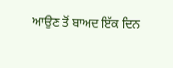ਆਉਣ ਤੋਂ ਬਾਅਦ ਇੱਕ ਦਿਨ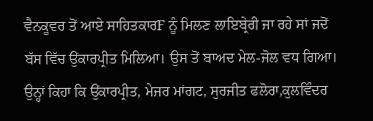ਵੈਨਕੂਵਰ ਤੋਂ ਆਏ ਸਾਹਿਤਕਾਰF ਨੂੰ ਮਿਲਣ ਲਾਇਬ੍ਰੇਰੀ ਜਾ ਰਹੇ ਸਾਂ ਜਦੋਂ ਬੱਸ ਵਿੱਚ ਉਂਕਾਰਪ੍ਰੀਤ ਮਿਲਿਆ। ਉਸ ਤੋਂ ਬਾਅਦ ਮੇਲ-ਜੋਲ ਵਧ ਗਿਆ। ਉਨ੍ਹਾਂ ਕਿਹਾ ਕਿ ਉਂਕਾਰਪ੍ਰੀਤ, ਮੇਜਰ ਮਾਂਗਟ, ਸੁਰਜੀਤ ਫਲੋਰਾ,ਕੁਲਵਿੰਦਰ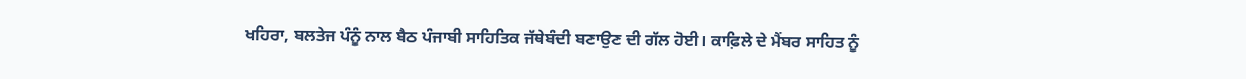ਖਹਿਰਾ, ਬਲਤੇਜ ਪੰਨੂੰ ਨਾਲ ਬੈਠ ਪੰਜਾਬੀ ਸਾਹਿਤਿਕ ਜੱਥੇਬੰਦੀ ਬਣਾਉਣ ਦੀ ਗੱਲ ਹੋਈ। ਕਾਫ਼ਿਲੇ ਦੇ ਮੈਂਬਰ ਸਾਹਿਤ ਨੂੰ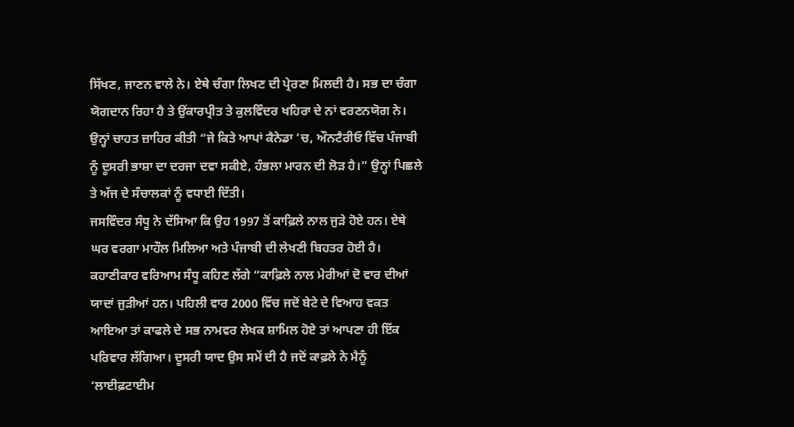ਸਿੱਖਣ, ਜਾਣਨ ਵਾਲੇ ਨੇ। ਏਥੇ ਚੰਗਾ ਲਿਖਣ ਦੀ ਪ੍ਰੇਰਣਾ ਮਿਲਦੀ ਹੈ। ਸਭ ਦਾ ਚੰਗਾ ਯੋਗਦਾਨ ਰਿਹਾ ਹੈ ਤੇ ਉਂਕਾਰਪ੍ਰੀਤ ਤੇ ਕੁਲਵਿੰਦਰ ਖਹਿਰਾ ਦੇ ਨਾਂ ਵਰਣਨਯੋਗ ਨੇ। ਉਨ੍ਹਾਂ ਚਾਹਤ ਜ਼ਾਹਿਰ ਕੀਤੀ “ਜੇ ਕਿਤੇ ਆਪਾਂ ਕੈਨੇਡਾ ’ਚ, ਔਨਟੈਰੀਓ ਵਿੱਚ ਪੰਜਾਬੀ ਨੂੰ ਦੂਸਰੀ ਭਾਸ਼ਾ ਦਾ ਦਰਜਾ ਦਵਾ ਸਕੀਏ, ਹੰਭਲਾ ਮਾਰਨ ਦੀ ਲੋੜ ਹੈ।” ਉਨ੍ਹਾਂ ਪਿਛਲੇ ਤੇ ਅੱਜ ਦੇ ਸੰਚਾਲਕਾਂ ਨੂੰ ਵਧਾਈ ਦਿੱਤੀ।
ਜਸਵਿੰਦਰ ਸੰਧੂ ਨੇ ਦੱਸਿਆ ਕਿ ਉਹ 1997 ਤੋਂ ਕਾਫ਼ਿਲੇ ਨਾਲ ਜੁੜੇ ਹੋਏ ਹਨ। ਏਥੇ ਘਰ ਵਰਗਾ ਮਾਹੌਲ ਮਿਲਿਆ ਅਤੇ ਪੰਜਾਬੀ ਦੀ ਲੇਖਣੀ ਬਿਹਤਰ ਹੋਈ ਹੈ।
ਕਹਾਣੀਕਾਰ ਵਰਿਆਮ ਸੰਧੂ ਕਹਿਣ ਲੱਗੇ “ਕਾਫ਼ਿਲੇ ਨਾਲ ਮੇਰੀਆਂ ਦੋ ਵਾਰ ਦੀਆਂ ਯਾਦਾਂ ਜੁੜੀਆਂ ਹਨ। ਪਹਿਲੀ ਵਾਰ 2000 ਵਿੱਚ ਜਦੋਂ ਬੇਟੇ ਦੇ ਵਿਆਹ ਵਕਤ ਆਇਆ ਤਾਂ ਕਾਫਲੇ ਦੇ ਸਭ ਨਾਮਵਰ ਲੇਖਕ ਸ਼ਾਮਿਲ ਹੋਏ ਤਾਂ ਆਪਣਾ ਹੀ ਇੱਕ ਪਰਿਵਾਰ ਲੱਗਿਆ। ਦੂਸਰੀ ਯਾਦ ਉਸ ਸਮੇਂ ਦੀ ਹੈ ਜਦੋਂ ਕਾਫ਼ਲੇ ਨੇ ਮੈਨੂੰ ‘ਲਾਈਫ਼ਟਾਈਮ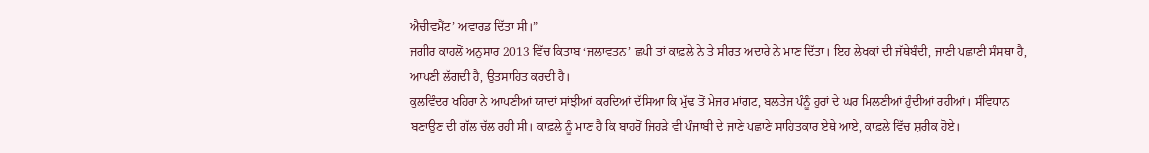ਐਚੀਵਮੈਂਟ’ ਅਵਾਰਡ ਦਿੱਤਾ ਸੀ।”
ਜਗੀਰ ਕਾਹਲੋਂ ਅਨੁਸਾਰ 2013 ਵਿੱਚ ਕਿਤਾਬ ‘ਜਲਾਵਤਨ’ ਛਪੀ ਤਾਂ ਕਾਫ਼ਲੇ ਨੇ ਤੇ ਸੀਰਤ ਅਦਾਰੇ ਨੇ ਮਾਣ ਦਿੱਤਾ। ਇਹ ਲੇਖਕਾਂ ਦੀ ਜੱਥੇਬੰਦੀ, ਜਾਣੀ ਪਛਾਣੀ ਸੰਸਥਾ ਹੈ, ਆਪਣੀ ਲੱਗਦੀ ਹੈ, ਉਤਸਾਹਿਤ ਕਰਦੀ ਹੈ।
ਕੁਲਵਿੰਦਰ ਖਹਿਰਾ ਨੇ ਆਪਣੀਆਂ ਯਾਦਾਂ ਸਾਂਝੀਆਂ ਕਰਦਿਆਂ ਦੱਸਿਆ ਕਿ ਮੁੱਢ ਤੋਂ ਮੇਜਰ ਮਾਂਗਟ, ਬਲਤੇਜ ਪੰਨੂੰ ਹੁਰਾਂ ਦੇ ਘਰ ਮਿਲਣੀਆਂ ਹੁੰਦੀਆਂ ਰਹੀਆਂ। ਸੰਵਿਧਾਨ ਬਣਾਉਣ ਦੀ ਗੱਲ ਚੱਲ ਰਹੀ ਸੀ। ਕਾਫ਼ਲੇ ਨੂੰ ਮਾਣ ਹੈ ਕਿ ਬਾਹਰੋਂ ਜਿਹੜੇ ਵੀ ਪੰਜਾਬੀ ਦੇ ਜਾਣੇ ਪਛਾਣੇ ਸਾਹਿਤਕਾਰ ਏਥੇ ਆਏ, ਕਾਫ਼ਲੇ ਵਿੱਚ ਸ਼ਰੀਕ ਹੋਏ।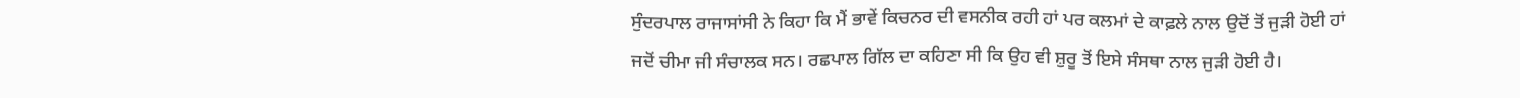ਸੁੰਦਰਪਾਲ ਰਾਜਾਸਾਂਸੀ ਨੇ ਕਿਹਾ ਕਿ ਮੈਂ ਭਾਵੇਂ ਕਿਚਨਰ ਦੀ ਵਸਨੀਕ ਰਹੀ ਹਾਂ ਪਰ ਕਲਮਾਂ ਦੇ ਕਾਫ਼ਲੇ ਨਾਲ ਉਦੋਂ ਤੋਂ ਜੁੜੀ ਹੋਈ ਹਾਂ ਜਦੋਂ ਚੀਮਾ ਜੀ ਸੰਚਾਲਕ ਸਨ। ਰਛਪਾਲ ਗਿੱਲ ਦਾ ਕਹਿਣਾ ਸੀ ਕਿ ਉਹ ਵੀ ਸ਼ੁਰੂ ਤੋਂ ਇਸੇ ਸੰਸਥਾ ਨਾਲ ਜੁੜੀ ਹੋਈ ਹੈ।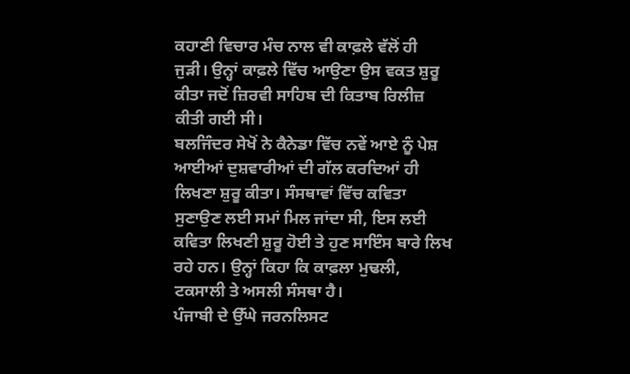ਕਹਾਣੀ ਵਿਚਾਰ ਮੰਚ ਨਾਲ ਵੀ ਕਾਫ਼ਲੇ ਵੱਲੋਂ ਹੀ ਜੁੜੀ। ਉਨ੍ਹਾਂ ਕਾਫ਼ਲੇ ਵਿੱਚ ਆਉਣਾ ਉਸ ਵਕਤ ਸ਼ੁਰੂ ਕੀਤਾ ਜਦੋਂ ਜ਼ਿਰਵੀ ਸਾਹਿਬ ਦੀ ਕਿਤਾਬ ਰਿਲੀਜ਼ ਕੀਤੀ ਗਈ ਸੀ।
ਬਲਜਿੰਦਰ ਸੇਖੋਂ ਨੇ ਕੈਨੇਡਾ ਵਿੱਚ ਨਵੇਂ ਆਏ ਨੂੰ ਪੇਸ਼ ਆਈਆਂ ਦੁਸ਼ਵਾਰੀਆਂ ਦੀ ਗੱਲ ਕਰਦਿਆਂ ਹੀ ਲਿਖਣਾ ਸ਼ੁਰੂ ਕੀਤਾ। ਸੰਸਥਾਵਾਂ ਵਿੱਚ ਕਵਿਤਾ ਸੁਣਾਉਣ ਲਈ ਸਮਾਂ ਮਿਲ ਜਾਂਦਾ ਸੀ, ਇਸ ਲਈ ਕਵਿਤਾ ਲਿਖਣੀ ਸ਼ੁਰੂ ਹੋਈ ਤੇ ਹੁਣ ਸਾਇੰਸ ਬਾਰੇ ਲਿਖ ਰਹੇ ਹਨ। ਉਨ੍ਹਾਂ ਕਿਹਾ ਕਿ ਕਾਫ਼ਲਾ ਮੁਢਲੀ, ਟਕਸਾਲੀ ਤੇ ਅਸਲੀ ਸੰਸਥਾ ਹੈ।
ਪੰਜਾਬੀ ਦੇ ਉੱਘੇ ਜਰਨਲਿਸਟ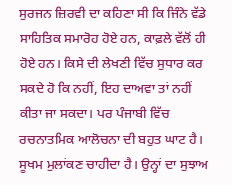ਸੁਰਜਨ ਜ਼ਿਰਵੀ ਦਾ ਕਹਿਣਾ ਸੀ ਕਿ ਜਿੰਨੇ ਵੱਡੇ ਸਾਹਿਤਿਕ ਸਮਾਰੋਹ ਹੋਏ ਹਨ, ਕਾਫ਼ਲੇ ਵੱਲੋਂ ਹੀ ਹੋਏ ਹਨ। ਕਿਸੇ ਦੀ ਲੇਖਣੀ ਵਿੱਚ ਸੁਧਾਰ ਕਰ ਸਕਦੇ ਹੋ ਕਿ ਨਹੀਂ, ਇਹ ਦਾਅਵਾ ਤਾਂ ਨਹੀਂ ਕੀਤਾ ਜਾ ਸਕਦਾ। ਪਰ ਪੰਜਾਬੀ ਵਿੱਚ ਰਚਨਾਤਮਿਕ ਆਲੋਚਨਾ ਦੀ ਬਹੁਤ ਘਾਟ ਹੈ। ਸੂਖਮ ਮੁਲਾਂਕਣ ਚਾਹੀਦਾ ਹੈ। ਉਨ੍ਹਾਂ ਦਾ ਸੁਝਾਅ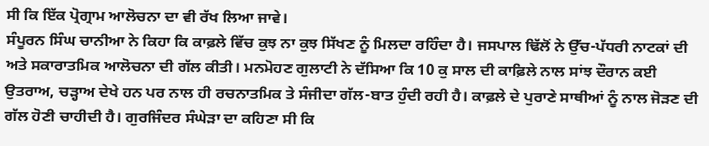ਸੀ ਕਿ ਇੱਕ ਪ੍ਰੋਗ੍ਰਾਮ ਆਲੋਚਨਾ ਦਾ ਵੀ ਰੱਖ ਲਿਆ ਜਾਵੇ।
ਸੰਪੂਰਨ ਸਿੰਘ ਚਾਨੀਆ ਨੇ ਕਿਹਾ ਕਿ ਕਾਫ਼ਲੇ ਵਿੱਚ ਕੁਝ ਨਾ ਕੁਝ ਸਿੱਖਣ ਨੂੰ ਮਿਲਦਾ ਰਹਿੰਦਾ ਹੈ। ਜਸਪਾਲ ਢਿੱਲੋਂ ਨੇ ਉੱਚ-ਪੱਧਰੀ ਨਾਟਕਾਂ ਦੀ ਅਤੇ ਸਕਾਰਾਤਮਿਕ ਆਲੋਚਨਾ ਦੀ ਗੱਲ ਕੀਤੀ। ਮਨਮੋਹਣ ਗੁਲਾਟੀ ਨੇ ਦੱਸਿਆ ਕਿ 10 ਕੁ ਸਾਲ ਦੀ ਕਾਫ਼ਿਲੇ ਨਾਲ ਸਾਂਝ ਦੌਰਾਨ ਕਈ ਉਤਰਾਅ, ਚੜ੍ਹਾਅ ਦੇਖੇ ਹਨ ਪਰ ਨਾਲ ਹੀ ਰਚਨਾਤਮਿਕ ਤੇ ਸੰਜੀਦਾ ਗੱਲ-ਬਾਤ ਹੁੰਦੀ ਰਹੀ ਹੈ। ਕਾਫ਼ਲੇ ਦੇ ਪੁਰਾਣੇ ਸਾਥੀਆਂ ਨੂੰ ਨਾਲ ਜੋੜਣ ਦੀ ਗੱਲ ਹੋਣੀ ਚਾਹੀਦੀ ਹੈ। ਗੁਰਜਿੰਦਰ ਸੰਘੇੜਾ ਦਾ ਕਹਿਣਾ ਸੀ ਕਿ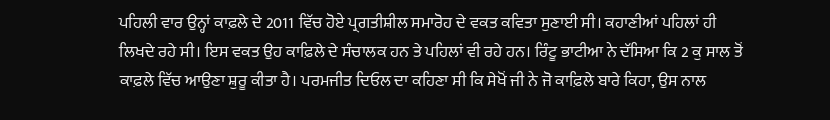ਪਹਿਲੀ ਵਾਰ ਉਨ੍ਹਾਂ ਕਾਫ਼ਲੇ ਦੇ 2011 ਵਿੱਚ ਹੋਏ ਪ੍ਰਗਤੀਸ਼ੀਲ ਸਮਾਰੋਹ ਦੇ ਵਕਤ ਕਵਿਤਾ ਸੁਣਾਈ ਸੀ। ਕਹਾਣੀਆਂ ਪਹਿਲਾਂ ਹੀ ਲਿਖਦੇ ਰਹੇ ਸੀ। ਇਸ ਵਕਤ ਉਹ ਕਾਫ਼ਿਲੇ ਦੇ ਸੰਚਾਲਕ ਹਨ ਤੇ ਪਹਿਲਾਂ ਵੀ ਰਹੇ ਹਨ। ਰਿੰਟੂ ਭਾਟੀਆ ਨੇ ਦੱਸਿਆ ਕਿ 2 ਕੁ ਸਾਲ ਤੋਂ ਕਾਫ਼ਲੇ ਵਿੱਚ ਆਉਣਾ ਸ਼ੁਰੂ ਕੀਤਾ ਹੈ। ਪਰਮਜੀਤ ਦਿਓਲ ਦਾ ਕਹਿਣਾ ਸੀ ਕਿ ਸੇਖੋਂ ਜੀ ਨੇ ਜੋ ਕਾਫ਼ਿਲੇ ਬਾਰੇ ਕਿਹਾ, ਉਸ ਨਾਲ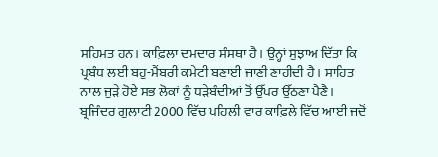ਸਹਿਮਤ ਹਨ। ਕਾਫ਼ਿਲਾ ਦਮਦਾਰ ਸੰਸਥਾ ਹੈ। ਉਨ੍ਹਾਂ ਸੁਝਾਅ ਦਿੱਤਾ ਕਿ ਪ੍ਰਬੰਧ ਲਈ ਬਹੁ-ਮੈਂਬਰੀ ਕਮੇਟੀ ਬਣਾਈ ਜਾਣੀ ਣਾਹੀਦੀ ਹੈ। ਸਾਹਿਤ ਨਾਲ ਜੁੜੇ ਹੋਏ ਸਭ ਲੋਕਾਂ ਨੂੰ ਧੜੇਬੰਦੀਆਂ ਤੋਂ ਉੱਪਰ ਉੱਠਣਾ ਪੈਣੈ।
ਬ੍ਰਜਿੰਦਰ ਗੁਲਾਟੀ 2000 ਵਿੱਚ ਪਹਿਲੀ ਵਾਰ ਕਾਫ਼ਿਲੇ ਵਿੱਚ ਆਈ ਜਦੋਂ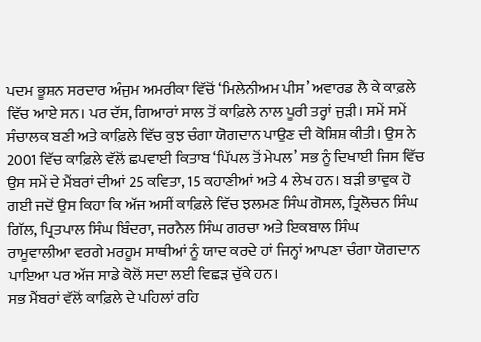ਪਦਮ ਭੂਸ਼ਨ ਸਰਦਾਰ ਅੰਜੁਮ ਅਮਰੀਕਾ ਵਿੱਚੋਂ ‘ਮਿਲੇਨੀਅਮ ਪੀਸ’ ਅਵਾਰਡ ਲੈ ਕੇ ਕਾਫ਼ਲੇ ਵਿੱਚ ਆਏ ਸਨ। ਪਰ ਦੱਸ, ਗਿਆਰਾਂ ਸਾਲ ਤੋਂ ਕਾਫ਼ਿਲੇ ਨਾਲ ਪੂਰੀ ਤਰ੍ਹਾਂ ਜੁੜੀ। ਸਮੇਂ ਸਮੇਂ ਸੰਚਾਲਕ ਬਣੀ ਅਤੇ ਕਾਫ਼ਿਲੇ ਵਿੱਚ ਕੁਝ ਚੰਗਾ ਯੋਗਦਾਨ ਪਾਉਣ ਦੀ ਕੋਸ਼ਿਸ਼ ਕੀਤੀ। ਉਸ ਨੇ 2001 ਵਿੱਚ ਕਾਫ਼ਿਲੇ ਵੱਲੋਂ ਛਪਵਾਈ ਕਿਤਾਬ ‘ਪਿੱਪਲ ਤੋਂ ਮੇਪਲ’ ਸਭ ਨੂੰ ਦਿਖਾਈ ਜਿਸ ਵਿੱਚ ਉਸ ਸਮੇਂ ਦੇ ਮੈਂਬਰਾਂ ਦੀਆਂ 25 ਕਵਿਤਾ, 15 ਕਹਾਣੀਆਂ ਅਤੇ 4 ਲੇਖ ਹਨ। ਬੜੀ ਭਾਵੁਕ ਹੋ ਗਈ ਜਦੋਂ ਉਸ ਕਿਹਾ ਕਿ ਅੱਜ ਅਸੀਂ ਕਾਫ਼ਿਲੇ ਵਿੱਚ ਝਲਮਣ ਸਿੰਘ ਗੋਸਲ, ਤ੍ਰਿਲੋਚਨ ਸਿੰਘ ਗਿੱਲ, ਪ੍ਰਿਤਪਾਲ ਸਿੰਘ ਬਿੰਦਰਾ, ਜਰਨੈਲ ਸਿੰਘ ਗਰਚਾ ਅਤੇ ਇਕਬਾਲ ਸਿੰਘ ਰਾਮੂਵਾਲੀਆ ਵਰਗੇ ਮਰਹੂਮ ਸਾਥੀਆਂ ਨੂੰ ਯਾਦ ਕਰਦੇ ਹਾਂ ਜਿਨ੍ਹਾਂ ਆਪਣਾ ਚੰਗਾ ਯੋਗਦਾਨ ਪਾਇਆ ਪਰ ਅੱਜ ਸਾਡੇ ਕੋਲੋਂ ਸਦਾ ਲਈ ਵਿਛੜ ਚੁੱਕੇ ਹਨ।
ਸਭ ਮੈਂਬਰਾਂ ਵੱਲੋਂ ਕਾਫ਼ਿਲੇ ਦੇ ਪਹਿਲਾਂ ਰਹਿ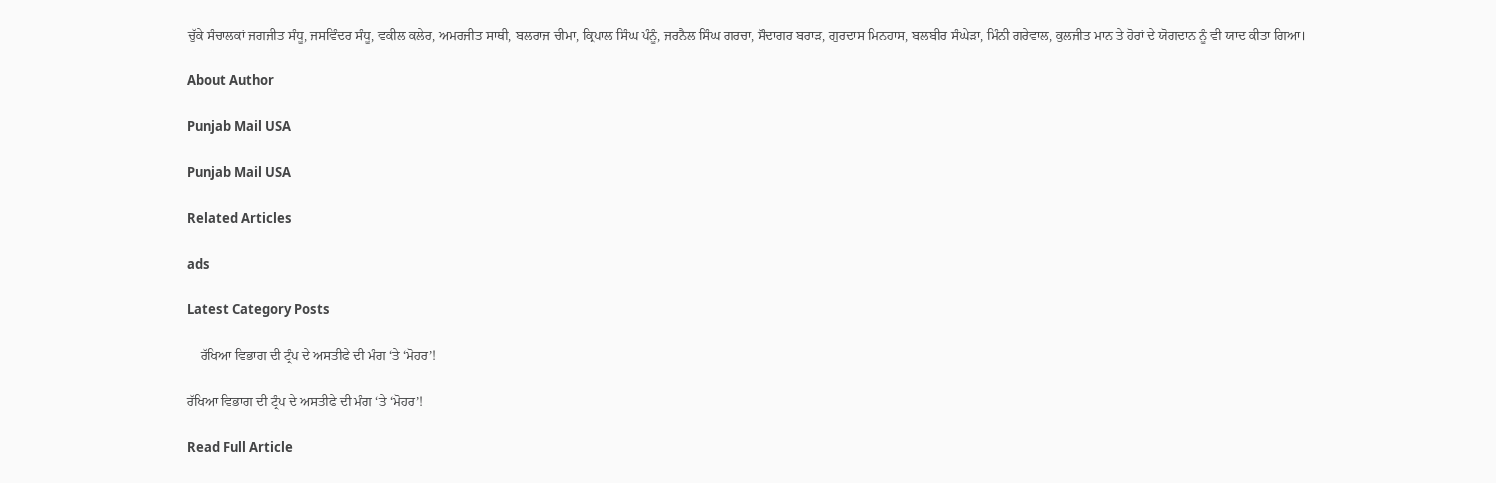ਚੁੱਕੇ ਸੰਚਾਲਕਾਂ ਜਗਜੀਤ ਸੰਧੂ, ਜਸਵਿੰਦਰ ਸੰਧੂ, ਵਕੀਲ ਕਲੇਰ, ਅਮਰਜੀਤ ਸਾਥੀ, ਬਲਰਾਜ ਚੀਮਾ, ਕ੍ਰਿਪਾਲ ਸਿੰਘ ਪੰਨੂੰ, ਜਰਨੈਲ ਸਿੰਘ ਗਰਚਾ, ਸੌਦਾਗਰ ਬਰਾੜ, ਗੁਰਦਾਸ ਮਿਨਹਾਸ, ਬਲਬੀਰ ਸੰਘੇੜਾ, ਮਿੰਨੀ ਗਰੇਵਾਲ, ਕੁਲਜੀਤ ਮਾਨ ਤੇ ਹੋਰਾਂ ਦੇ ਯੋਗਦਾਨ ਨੂੰ ਵੀ ਯਾਦ ਕੀਤਾ ਗਿਆ।

About Author

Punjab Mail USA

Punjab Mail USA

Related Articles

ads

Latest Category Posts

    ਰੱਖਿਆ ਵਿਭਾਗ ਦੀ ਟ੍ਰੰਪ ਦੇ ਅਸਤੀਫੇ ਦੀ ਮੰਗ ‘ਤੇ ‘ਮੋਹਰ’!

ਰੱਖਿਆ ਵਿਭਾਗ ਦੀ ਟ੍ਰੰਪ ਦੇ ਅਸਤੀਫੇ ਦੀ ਮੰਗ ‘ਤੇ ‘ਮੋਹਰ’!

Read Full Article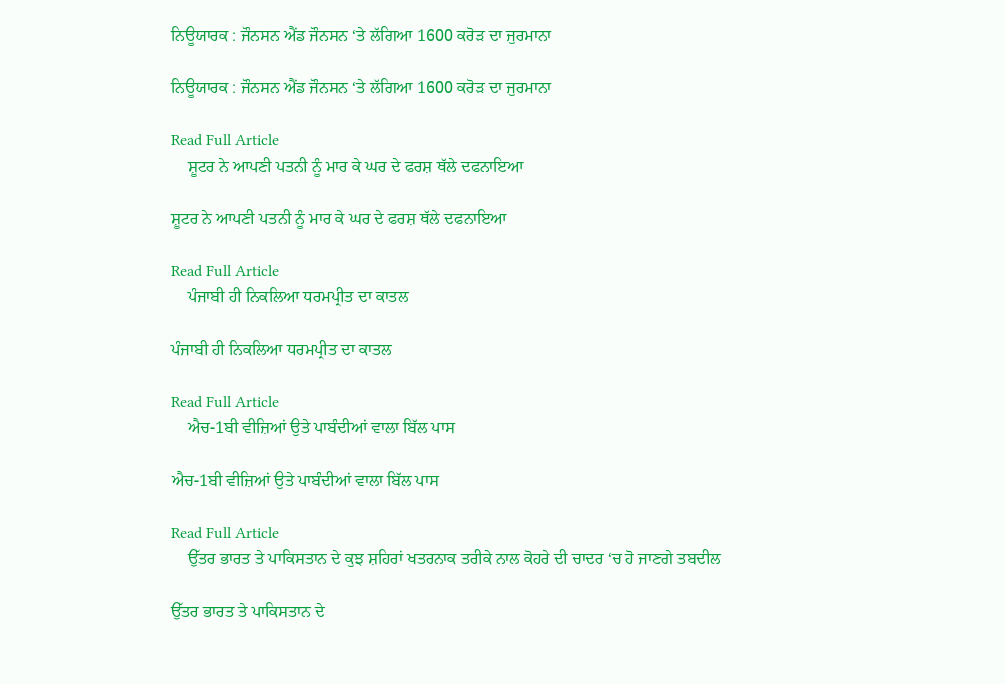ਨਿਊਯਾਰਕ : ਜੌਨਸਨ ਐਂਡ ਜੌਨਸਨ ‘ਤੇ ਲੱਗਿਆ 1600 ਕਰੋੜ ਦਾ ਜੁਰਮਾਨਾ

ਨਿਊਯਾਰਕ : ਜੌਨਸਨ ਐਂਡ ਜੌਨਸਨ ‘ਤੇ ਲੱਗਿਆ 1600 ਕਰੋੜ ਦਾ ਜੁਰਮਾਨਾ

Read Full Article
    ਸ਼ੂਟਰ ਨੇ ਆਪਣੀ ਪਤਨੀ ਨੂੰ ਮਾਰ ਕੇ ਘਰ ਦੇ ਫਰਸ਼ ਥੱਲੇ ਦਫਨਾਇਆ

ਸ਼ੂਟਰ ਨੇ ਆਪਣੀ ਪਤਨੀ ਨੂੰ ਮਾਰ ਕੇ ਘਰ ਦੇ ਫਰਸ਼ ਥੱਲੇ ਦਫਨਾਇਆ

Read Full Article
    ਪੰਜਾਬੀ ਹੀ ਨਿਕਲਿਆ ਧਰਮਪ੍ਰੀਤ ਦਾ ਕਾਤਲ

ਪੰਜਾਬੀ ਹੀ ਨਿਕਲਿਆ ਧਰਮਪ੍ਰੀਤ ਦਾ ਕਾਤਲ

Read Full Article
    ਐਚ-1ਬੀ ਵੀਜ਼ਿਆਂ ਉਤੇ ਪਾਬੰਦੀਆਂ ਵਾਲਾ ਬਿੱਲ ਪਾਸ

ਐਚ-1ਬੀ ਵੀਜ਼ਿਆਂ ਉਤੇ ਪਾਬੰਦੀਆਂ ਵਾਲਾ ਬਿੱਲ ਪਾਸ

Read Full Article
    ਉੱਤਰ ਭਾਰਤ ਤੇ ਪਾਕਿਸਤਾਨ ਦੇ ਕੁਝ ਸ਼ਹਿਰਾਂ ਖਤਰਨਾਕ ਤਰੀਕੇ ਨਾਲ ਕੋਹਰੇ ਦੀ ਚਾਦਰ ‘ਚ ਹੋ ਜਾਣਗੇ ਤਬਦੀਲ

ਉੱਤਰ ਭਾਰਤ ਤੇ ਪਾਕਿਸਤਾਨ ਦੇ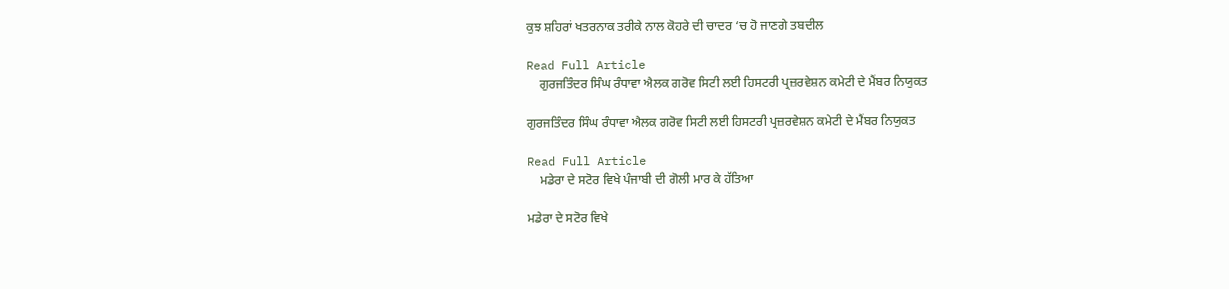ਕੁਝ ਸ਼ਹਿਰਾਂ ਖਤਰਨਾਕ ਤਰੀਕੇ ਨਾਲ ਕੋਹਰੇ ਦੀ ਚਾਦਰ ‘ਚ ਹੋ ਜਾਣਗੇ ਤਬਦੀਲ

Read Full Article
    ਗੁਰਜਤਿੰਦਰ ਸਿੰਘ ਰੰਧਾਵਾ ਐਲਕ ਗਰੋਵ ਸਿਟੀ ਲਈ ਹਿਸਟਰੀ ਪ੍ਰਜ਼ਰਵੇਸ਼ਨ ਕਮੇਟੀ ਦੇ ਮੈਂਬਰ ਨਿਯੁਕਤ

ਗੁਰਜਤਿੰਦਰ ਸਿੰਘ ਰੰਧਾਵਾ ਐਲਕ ਗਰੋਵ ਸਿਟੀ ਲਈ ਹਿਸਟਰੀ ਪ੍ਰਜ਼ਰਵੇਸ਼ਨ ਕਮੇਟੀ ਦੇ ਮੈਂਬਰ ਨਿਯੁਕਤ

Read Full Article
    ਮਡੇਰਾ ਦੇ ਸਟੋਰ ਵਿਖੇ ਪੰਜਾਬੀ ਦੀ ਗੋਲੀ ਮਾਰ ਕੇ ਹੱਤਿਆ

ਮਡੇਰਾ ਦੇ ਸਟੋਰ ਵਿਖੇ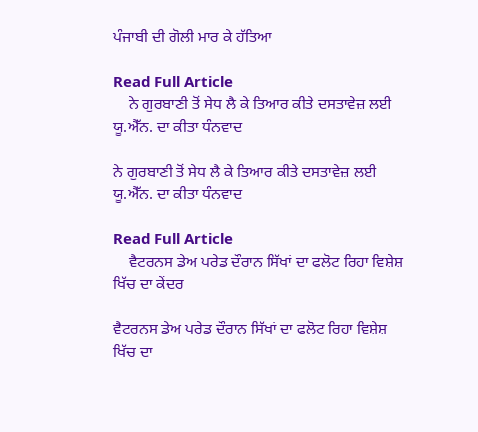ਪੰਜਾਬੀ ਦੀ ਗੋਲੀ ਮਾਰ ਕੇ ਹੱਤਿਆ

Read Full Article
    ਨੇ ਗੁਰਬਾਣੀ ਤੋਂ ਸੇਧ ਲੈ ਕੇ ਤਿਆਰ ਕੀਤੇ ਦਸਤਾਵੇਜ਼ ਲਈ ਯੂ.ਐੱਨ. ਦਾ ਕੀਤਾ ਧੰਨਵਾਦ

ਨੇ ਗੁਰਬਾਣੀ ਤੋਂ ਸੇਧ ਲੈ ਕੇ ਤਿਆਰ ਕੀਤੇ ਦਸਤਾਵੇਜ਼ ਲਈ ਯੂ.ਐੱਨ. ਦਾ ਕੀਤਾ ਧੰਨਵਾਦ

Read Full Article
    ਵੈਟਰਨਸ ਡੇਅ ਪਰੇਡ ਦੌਰਾਨ ਸਿੱਖਾਂ ਦਾ ਫਲੋਟ ਰਿਹਾ ਵਿਸ਼ੇਸ਼ ਖਿੱਚ ਦਾ ਕੇਂਦਰ

ਵੈਟਰਨਸ ਡੇਅ ਪਰੇਡ ਦੌਰਾਨ ਸਿੱਖਾਂ ਦਾ ਫਲੋਟ ਰਿਹਾ ਵਿਸ਼ੇਸ਼ ਖਿੱਚ ਦਾ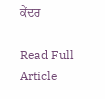ਕੇਂਦਰ

Read Full Article